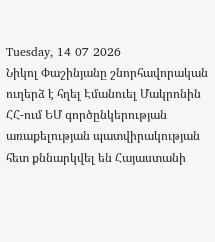Tuesday, 14 07 2026
Նիկոլ Փաշինյանը շնորհավորական ուղերձ է հղել Էմանուել Մակրոնին
ՀՀ-ում ԵՄ գործընկերության առաքելության պատվիրակության հետ քննարկվել են Հայաստանի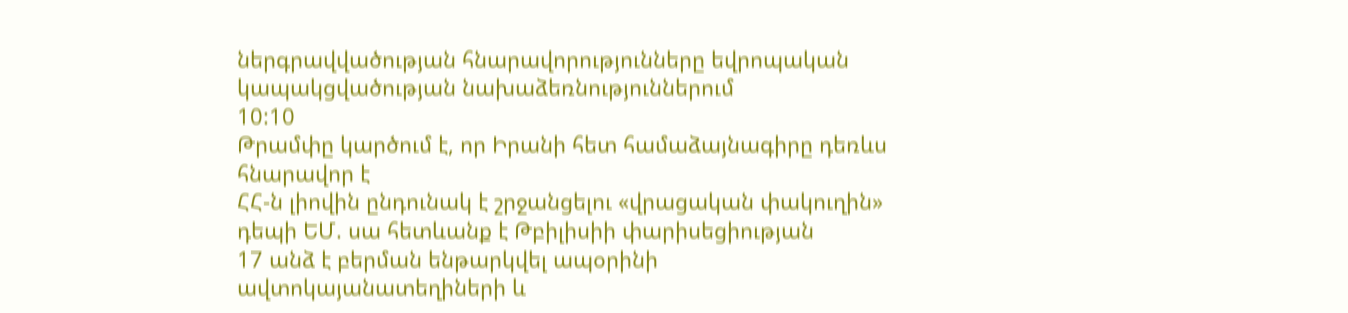ներգրավվածության հնարավորությունները եվրոպական կապակցվածության նախաձեռնություններում
10:10
Թրամփը կարծում է, որ Իրանի հետ համաձայնագիրը դեռևս հնարավոր է
ՀՀ-ն լիովին ընդունակ է շրջանցելու «վրացական փակուղին» դեպի ԵՄ. սա հետևանք է Թբիլիսիի փարիսեցիության
17 անձ է բերման ենթարկվել ապօրինի ավտոկայանատեղիների և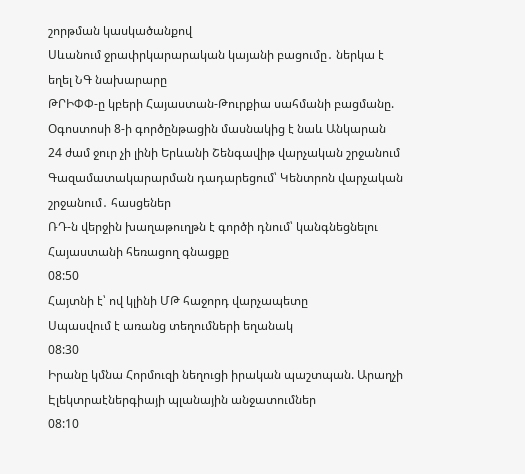շորթման կասկածանքով
Սևանում ջրափրկարարական կայանի բացումը․ ներկա է եղել ՆԳ նախարարը
ԹՐԻՓՓ-ը կբերի Հայաստան-Թուրքիա սահմանի բացմանը. Օգոստոսի 8-ի գործընթացին մասնակից է նաև Անկարան
24 ժամ ջուր չի լինի Երևանի Շենգավիթ վարչական շրջանում
Գազամատակարարման դադարեցում՝ Կենտրոն վարչական շրջանում․ հասցեներ
ՌԴ-ն վերջին խաղաթուղթն է գործի դնում՝ կանգնեցնելու Հայաստանի հեռացող գնացքը
08:50
Հայտնի է՝ ով կլինի ՄԹ հաջորդ վարչապետը
Սպասվում է առանց տեղումների եղանակ
08:30
Իրանը կմնա Հորմուզի նեղուցի իրական պաշտպան. Արաղչի
Էլեկտրաէներգիայի պլանային անջատումներ
08:10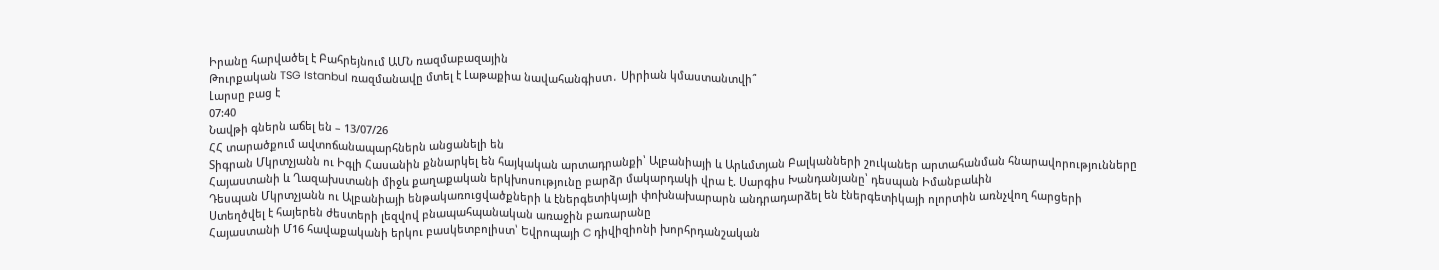Իրանը հարվածել է Բահրեյնում ԱՄՆ ռազմաբազային
Թուրքական TSG Istanbul ռազմանավը մտել է Լաթաքիա նավահանգիստ․ Սիրիան կմաստանտվի՞
Լարսը բաց է
07:40
Նավթի գներն աճել են – 13/07/26
ՀՀ տարածքում ավտոճանապարհներն անցանելի են
Տիգրան Մկրտչյանն ու Իգլի Հասանին քննարկել են հայկական արտադրանքի՝ Ալբանիայի և Արևմտյան Բալկանների շուկաներ արտահանման հնարավորությունները
Հայաստանի և Ղազախստանի միջև քաղաքական երկխոսությունը բարձր մակարդակի վրա է. Սարգիս Խանդանյանը՝ դեսպան Իմանբաևին
Դեսպան Մկրտչյանն ու Ալբանիայի ենթակառուցվածքների և էներգետիկայի փոխնախարարն անդրադարձել են էներգետիկայի ոլորտին առնչվող հարցերի
Ստեղծվել է հայերեն ժեստերի լեզվով բնապահպանական առաջին բառարանը
Հայաստանի Մ16 հավաքականի երկու բասկետբոլիստ՝ Եվրոպայի C դիվիզիոնի խորհրդանշական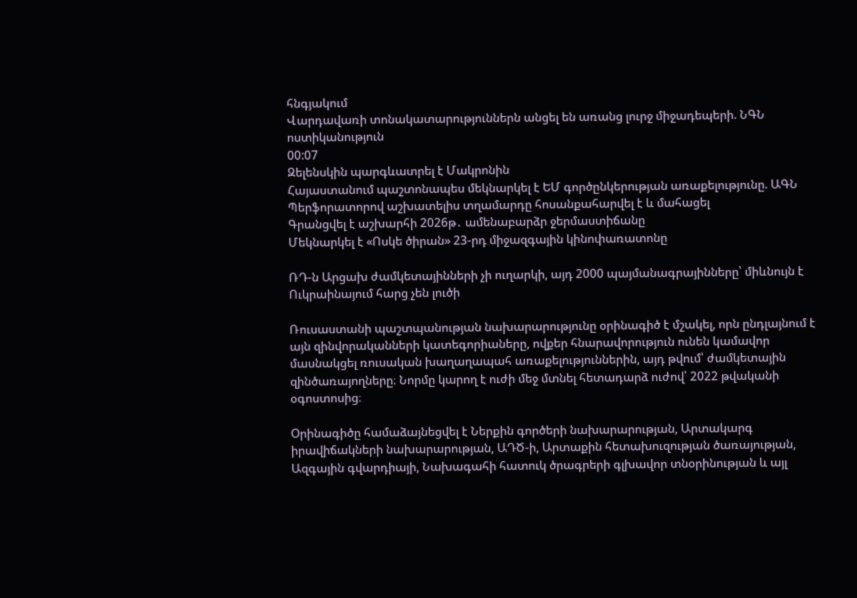հնգյակում
Վարդավառի տոնակատարություններն անցել են առանց լուրջ միջադեպերի. ՆԳՆ ոստիկանություն
00:07
Զելենսկին պարգևատրել է Մակրոնին
Հայաստանում պաշտոնապես մեկնարկել է ԵՄ գործընկերության առաքելությունը. ԱԳՆ
Պերֆորատորով աշխատելիս տղամարդը հոսանքահարվել է և մահացել
Գրանցվել է աշխարհի 2026թ․ ամենաբարձր ջերմաստիճանը
Մեկնարկել է «Ոսկե ծիրան» 23-րդ միջազգային կինոփառատոնը

ՌԴ-ն Արցախ ժամկետայինների չի ուղարկի, այդ 2000 պայմանագրայինները՝ միևնույն է Ուկրաինայում հարց չեն լուծի

Ռուսաստանի պաշտպանության նախարարությունը օրինագիծ է մշակել, որն ընդլայնում է այն զինվորականների կատեգորիաները, ովքեր հնարավորություն ունեն կամավոր մասնակցել ռուսական խաղաղապահ առաքելություններին, այդ թվում՝ ժամկետային զինծառայողները։ Նորմը կարող է ուժի մեջ մտնել հետադարձ ուժով՝ 2022 թվականի օգոստոսից։

Օրինագիծը համաձայնեցվել է Ներքին գործերի նախարարության, Արտակարգ իրավիճակների նախարարության, ԱԴԾ-ի, Արտաքին հետախուզության ծառայության, Ազգային գվարդիայի, Նախագահի հատուկ ծրագրերի գլխավոր տնօրինության և այլ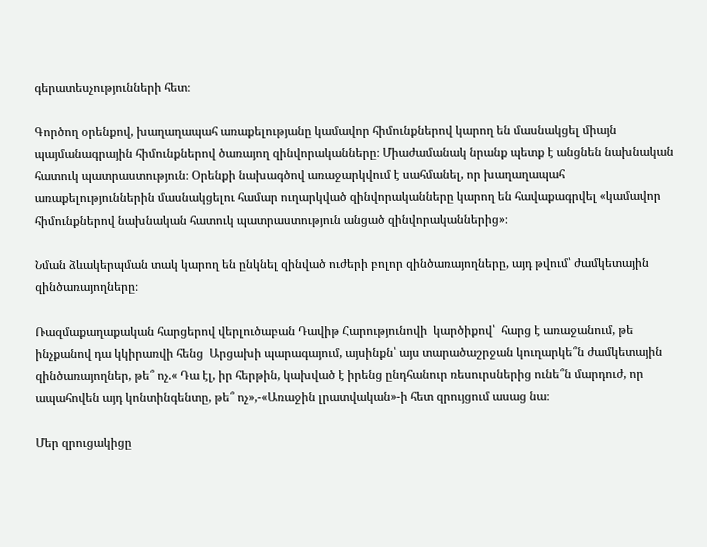գերատեսչությունների հետ։

Գործող օրենքով, խաղաղապահ առաքելությանը կամավոր հիմունքներով կարող են մասնակցել միայն պայմանագրային հիմունքներով ծառայող զինվորականները։ Միաժամանակ նրանք պետք է անցնեն նախնական հատուկ պատրաստություն։ Օրենքի նախագծով առաջարկվում է սահմանել, որ խաղաղապահ առաքելություններին մասնակցելու համար ուղարկված զինվորականները կարող են հավաքագրվել «կամավոր հիմունքներով նախնական հատուկ պատրաստություն անցած զինվորականներից»։

Նման ձևակերպման տակ կարող են ընկնել զինված ուժերի բոլոր զինծառայողները, այդ թվում՝ ժամկետային զինծառայողները։

Ռազմաքաղաքական հարցերով վերլուծաբան Դավիթ Հարությունովի  կարծիքով՝  հարց է առաջանում, թե ինչքանով դա կկիրառվի հենց  Արցախի պարագայում, այսինքն՝ այս տարածաշրջան կուղարկե՞ն ժամկետային զինծառայողներ, թե՞ ոչ.« Դա էլ, իր հերթին, կախված է իրենց ընդհանուր ռեսուրսներից ունե՞ն մարդուժ, որ ապահովեն այդ կոնտինգենտը, թե՞ ոչ»,-«Առաջին լրատվական»-ի հետ զրույցում ասաց նա։

Մեր զրուցակիցը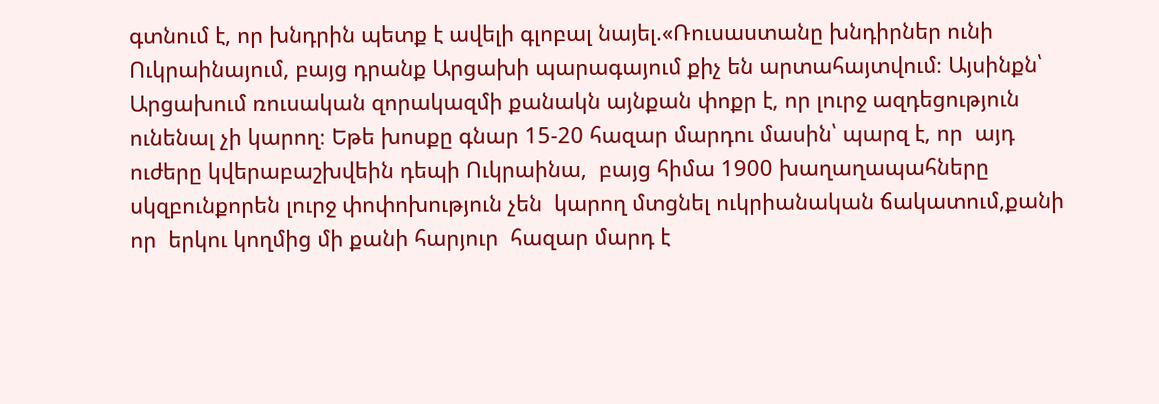գտնում է, որ խնդրին պետք է ավելի գլոբալ նայել.«Ռուսաստանը խնդիրներ ունի Ուկրաինայում, բայց դրանք Արցախի պարագայում քիչ են արտահայտվում։ Այսինքն՝ Արցախում ռուսական զորակազմի քանակն այնքան փոքր է, որ լուրջ ազդեցություն ունենալ չի կարող։ Եթե խոսքը գնար 15-20 հազար մարդու մասին՝ պարզ է, որ  այդ ուժերը կվերաբաշխվեին դեպի Ուկրաինա,  բայց հիմա 1900 խաղաղապահները  սկզբունքորեն լուրջ փոփոխություն չեն  կարող մտցնել ուկրիանական ճակատում,քանի որ  երկու կողմից մի քանի հարյուր  հազար մարդ է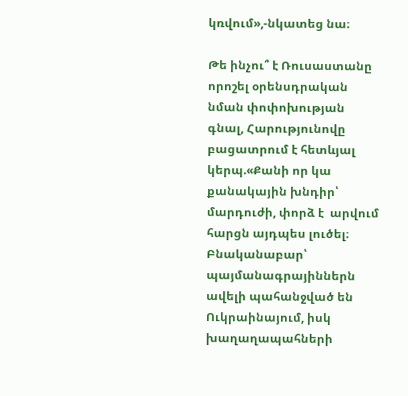կռվում»,-նկատեց նա։

Թե ինչու՞ է Ռուսաստանը որոշել օրենսդրական նման փոփոխության գնալ, Հարությունովը բացատրում է հետևյալ կերպ.«Քանի որ կա քանակային խնդիր՝ մարդուժի, փորձ է  արվում հարցն այդպես լուծել։ Բնականաբար՝ պայմանագրայիններն  ավելի պահանջված են Ուկրաինայում, իսկ խաղաղապահների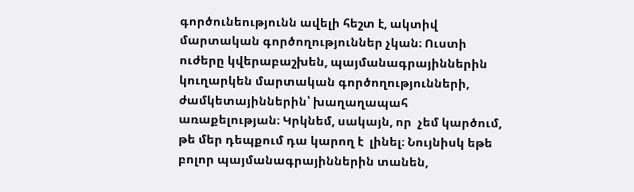գործունեությունն ավելի հեշտ է, ակտիվ մարտական գործողություններ չկան։ Ուստի ուժերը կվերաբաշխեն, պայմանագրայիններին կուղարկեն մարտական գործողությունների, ժամկետայիններին՝ խաղաղապահ առաքելության։ Կրկնեմ, սակայն, որ  չեմ կարծում, թե մեր դեպքում դա կարող է  լինել։ Նույնիսկ եթե բոլոր պայմանագրայիններին տանեն,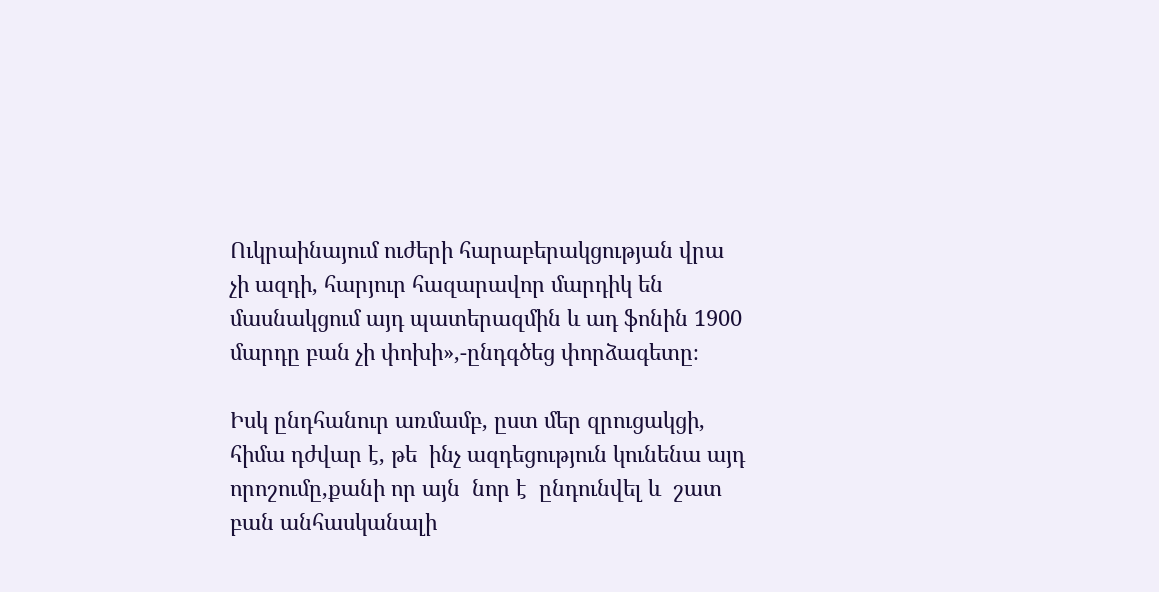Ուկրաինայում ուժերի հարաբերակցության վրա չի ազդի, հարյուր հազարավոր մարդիկ են մասնակցում այդ պատերազմին և ադ ֆոնին 1900 մարդը բան չի փոխի»,-ընդգծեց փորձագետը։

Իսկ ընդհանուր առմամբ, ըստ մեր զրուցակցի, հիմա դժվար է, թե  ինչ ազդեցություն կունենա այդ որոշումը,քանի որ այն  նոր է  ընդունվել և  շատ բան անհասկանալի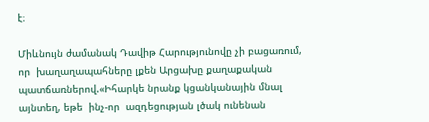է։

Միևնույն ժամանակ Դավիթ Հարությունովը չի բացառում, որ  խաղաղապահները լքեն Արցախը քաղաքական պատճառներով.«Իհարկե նրանք կցանկանային մնալ այնտեղ, եթե  ինչ-որ  ազդեցության լծակ ունենան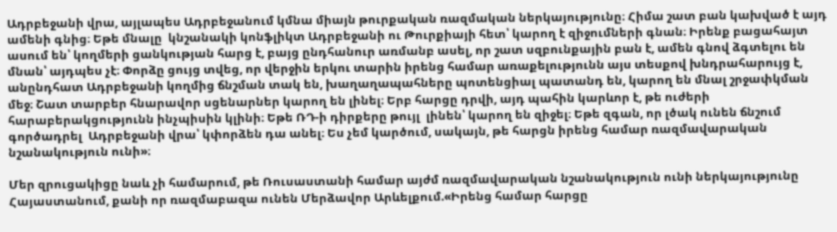Ադրբեջանի վրա, այլապես Ադրբեջանում կմնա միայն թուրքական ռազմական ներկայությունը։ Հիմա շատ բան կախված է այդ ամենի գնից։ Եթե մնալը  կնշանակի կոնֆլիկտ Ադրբեջանի ու Թուրքիայի հետ՝ կարող է զիջումների գնան։ Իրենք բացահայտ ասում են՝ կողմերի ցանկության հարց է, բայց ընդհանուր առմանբ ասել, որ շատ սզբունքային բան է, ամեն գնով ձգտելու են մնան՝ այդպես չէ։ Փորձը ցույց տվեց, որ վերջին երկու տարին իրենց համար առաքելությունն այս տեսքով խնդրահարույց է, անընդհատ Ադրբեջանի կողմից ճնշման տակ են, խաղաղապահները պոտենցիալ պատանդ են, կարող են մնալ շրջափկման մեջ։ Շատ տարբեր հնարավոր սցենարներ կարող են լինել։ Երբ հարցը դրվի, այդ պահին կարևոր է, թե ուժերի հարաբերակցությունն ինչպիսին կլինի։ Եթե ՌԴ-ի դիրքերը թույլ  լինեն՝ կարող են զիջել։ Եթե զգան, որ լծակ ունեն ճնշում գործադրել  Ադրբեջանի վրա՝ կփորձեն դա անել։ Ես չեմ կարծում, սակայն, թե հարցն իրենց համար ռազմավարական նշանակություն ունի»։

Մեր զրուցակիցը նաև չի համարում, թե Ռուսաստանի համար այժմ ռազմավարական նշանակություն ունի ներկայությունը Հայաստանում, քանի որ ռազմաբազա ունեն Մերձավոր Արևելքում.«Իրենց համար հարցը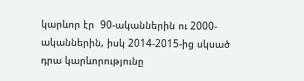կարևոր էր  90-ականներին ու 2000-ականներին, իսկ 2014-2015-ից սկսած դրա կարևորությունը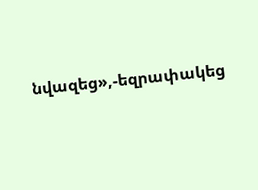նվազեց»,-եզրափակեց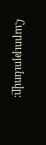Հարությունովը։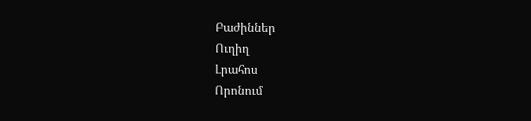Բաժիններ
Ուղիղ
Լրահոս
Որոնում